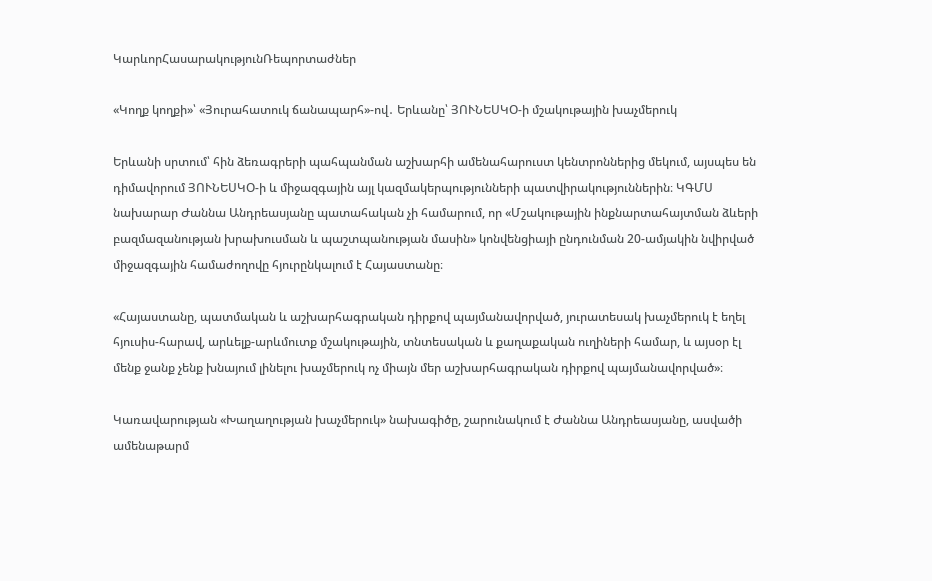ԿարևորՀասարակությունՌեպորտաժներ

«Կողք կողքի»՝ «Յուրահատուկ ճանապարհ»-ով․ Երևանը՝ ՅՈՒՆԵՍԿՕ-ի մշակութային խաչմերուկ

Երևանի սրտում՝ հին ձեռագրերի պահպանման աշխարհի ամենահարուստ կենտրոններից մեկում, այսպես են դիմավորում ՅՈՒՆԵՍԿՕ-ի և միջազգային այլ կազմակերպությունների պատվիրակություններին։ ԿԳՄՍ նախարար Ժաննա Անդրեասյանը պատահական չի համարում, որ «Մշակութային ինքնարտահայտման ձևերի բազմազանության խրախուսման և պաշտպանության մասին» կոնվենցիայի ընդունման 20-ամյակին նվիրված միջազգային համաժողովը հյուրընկալում է Հայաստանը։

«Հայաստանը, պատմական և աշխարհագրական դիրքով պայմանավորված, յուրատեսակ խաչմերուկ է եղել հյուսիս-հարավ, արևելք-արևմուտք մշակութային, տնտեսական և քաղաքական ուղիների համար, և այսօր էլ մենք ջանք չենք խնայում լինելու խաչմերուկ ոչ միայն մեր աշխարհագրական դիրքով պայմանավորված»։

Կառավարության «Խաղաղության խաչմերուկ» նախագիծը, շարունակում է Ժաննա Անդրեասյանը, ասվածի ամենաթարմ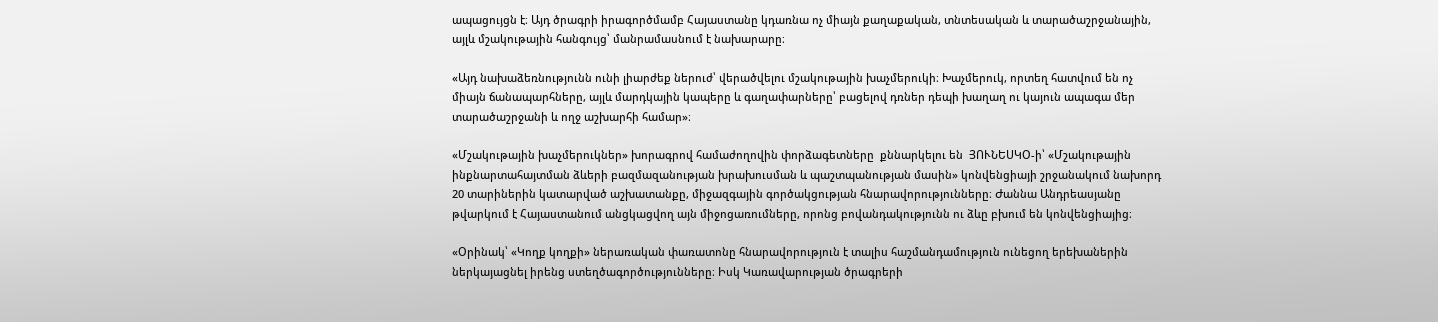ապացույցն է։ Այդ ծրագրի իրագործմամբ Հայաստանը կդառնա ոչ միայն քաղաքական, տնտեսական և տարածաշրջանային, այլև մշակութային հանգույց՝ մանրամասնում է նախարարը։

«Այդ նախաձեռնությունն ունի լիարժեք ներուժ՝ վերածվելու մշակութային խաչմերուկի։ Խաչմերուկ, որտեղ հատվում են ոչ միայն ճանապարհները, այլև մարդկային կապերը և գաղափարները՝ բացելով դռներ դեպի խաղաղ ու կայուն ապագա մեր տարածաշրջանի և ողջ աշխարհի համար»։

«Մշակութային խաչմերուկներ» խորագրով համաժողովին փորձագետները  քննարկելու են  ՅՈՒՆԵՍԿՕ-ի՝ «Մշակութային ինքնարտահայտման ձևերի բազմազանության խրախուսման և պաշտպանության մասին» կոնվենցիայի շրջանակում նախորդ 20 տարիներին կատարված աշխատանքը, միջազգային գործակցության հնարավորությունները։ Ժաննա Անդրեասյանը թվարկում է Հայաստանում անցկացվող այն միջոցառումները, որոնց բովանդակությունն ու ձևը բխում են կոնվենցիայից։

«Օրինակ՝ «Կողք կողքի» ներառական փառատոնը հնարավորություն է տալիս հաշմանդամություն ունեցող երեխաներին ներկայացնել իրենց ստեղծագործությունները։ Իսկ Կառավարության ծրագրերի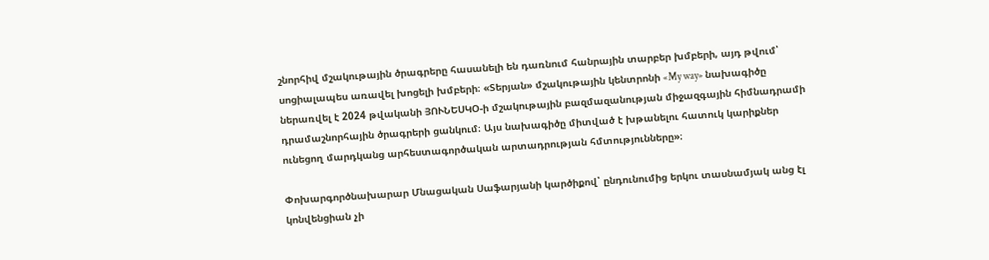շնորհիվ մշակութային ծրագրերը հասանելի են դառնում հանրային տարբեր խմբերի, այդ թվում՝ սոցիալապես առավել խոցելի խմբերի։ «Տերյան» մշակութային կենտրոնի «My way» նախագիծը ներառվել է 2024 թվականի ՅՈՒՆԵՍԿՕ-ի մշակութային բազմազանության միջազգային հիմնադրամի դրամաշնորհային ծրագրերի ցանկում։ Այս նախագիծը միտված է խթանելու հատուկ կարիքներ ունեցող մարդկանց արհեստագործական արտադրության հմտությունները»։

Փոխարգործնախարար Մնացական Սաֆարյանի կարծիքով՝ ընդունումից երկու տասնամյակ անց էլ կոնվենցիան չի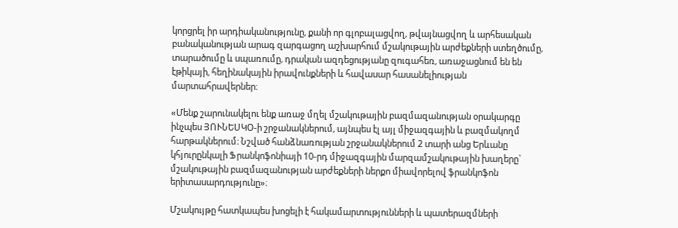կորցրել իր արդիականությունը, քանի որ գլոբալացվող, թվայնացվող և արհեսական բանականության արագ զարգացող աշխարհում մշակութային արժեքների ստեղծումը, տարածումը և սպառումը, դրական ազդեցությանը զուգահեռ, առաջացնում են են էթիկայի, հեղինակային իրավունքների և հավասար հասանելիության մարտահրավերներ։

«Մենք շարունակելու ենք առաջ մղել մշակութային բազմազանության օրակարգը ինչպես ՅՈՒՆԵՍԿՕ-ի շրջանակներում, այնպես էլ այլ միջազգային և բազմակողմ հարթակներում։ Նշված հանձնառության շրջանակներում 2 տարի անց Երևանը կհյուրընկալի Ֆրանկոֆոնիայի 10-րդ միջազգային մարզամշակութային խաղերը` մշակութային բազմազանության արժեքների ներքո միավորելով ֆրանկոֆոն երիտասարդությունը»։

Մշակույթը հատկապես խոցելի է հակամարտությունների և պատերազմների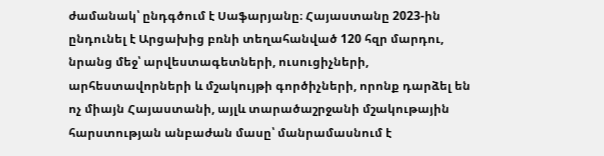ժամանակ՝ ընդգծում է Սաֆարյանը։ Հայաստանը 2023-ին ընդունել է Արցախից բռնի տեղահանված 120 հզր մարդու, նրանց մեջ՝ արվեստագետների, ուսուցիչների, արհեստավորների և մշակույթի գործիչների, որոնք դարձել են ոչ միայն Հայաստանի, այլև տարածաշրջանի մշակութային հարստության անբաժան մասը՝ մանրամասնում է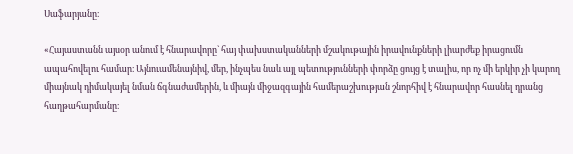Սաֆարյանը։

«Հայաստանն այսօր անում է հնարավորը` հայ փախստականների մշակութային իրավունքների լիարժեք իրացումն ապահովելու համար։ Այնուամենայնիվ, մեր, ինչպես նաև այլ պետությունների փորձը ցույց է տալիս, որ ոչ մի երկիր չի կարող միայնակ դիմակայել նման ճգնաժամերին, և միայն միջազգային համերաշխության շնորհիվ է հնարավոր հասնել դրանց հաղթահարմանը։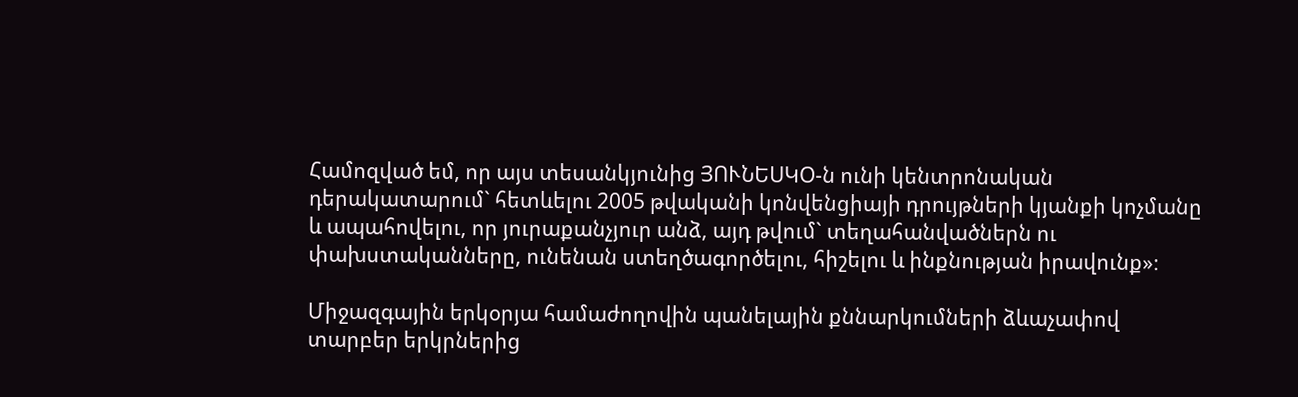Համոզված եմ, որ այս տեսանկյունից ՅՈՒՆԵՍԿՕ-ն ունի կենտրոնական դերակատարում` հետևելու 2005 թվականի կոնվենցիայի դրույթների կյանքի կոչմանը և ապահովելու, որ յուրաքանչյուր անձ, այդ թվում` տեղահանվածներն ու փախստականները, ունենան ստեղծագործելու, հիշելու և ինքնության իրավունք»։

Միջազգային երկօրյա համաժողովին պանելային քննարկումների ձևաչափով տարբեր երկրներից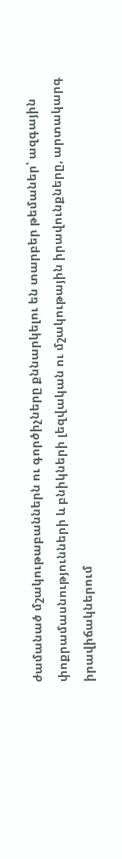ժամանած մշակութաբաններն ու գործիչները քննարկելու են տարբեր թեմաներ՝ ազգային փոքրամասնությունների և բնիկների լեզվական ու մշակութային իրավունքները, արտակարգ իրավիճակներում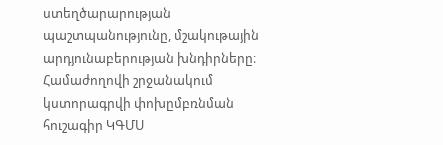ստեղծարարության պաշտպանությունը, մշակութային արդյունաբերության խնդիրները։ Համաժողովի շրջանակում կստորագրվի փոխըմբռնման հուշագիր ԿԳՄՍ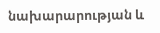նախարարության և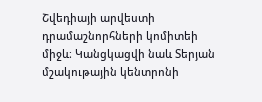Շվեդիայի արվեստի դրամաշնորհների կոմիտեի միջև։ Կանցկացվի նաև Տերյան մշակութային կենտրոնի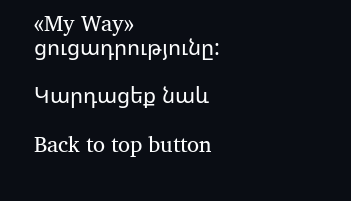«My Way» ցուցադրությունը:

Կարդացեք նաև

Back to top button